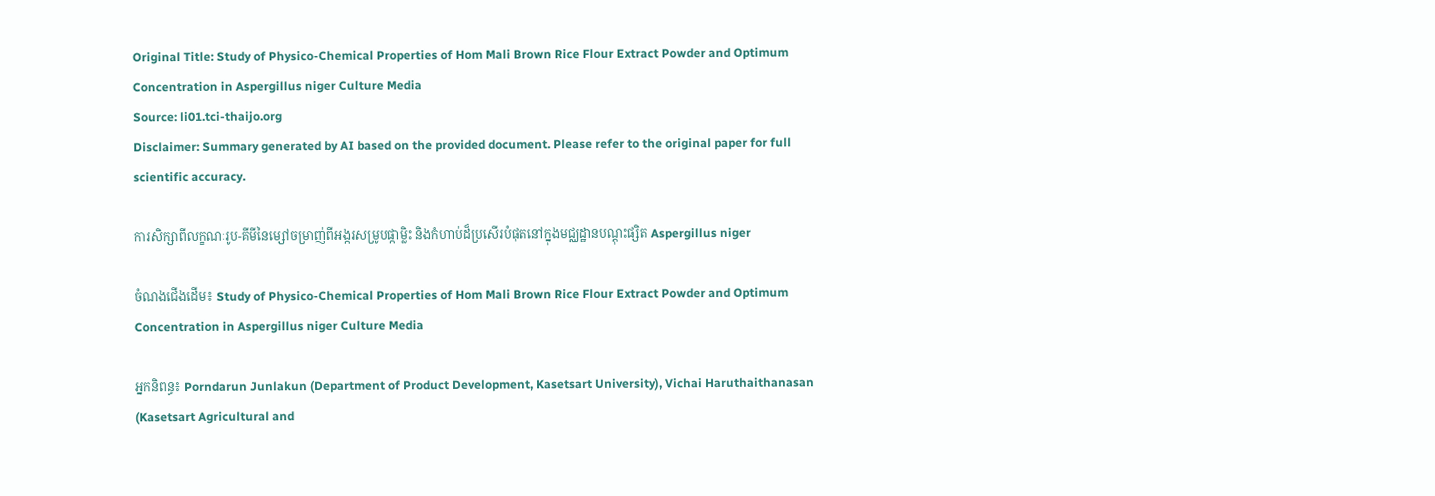Original Title: Study of Physico-Chemical Properties of Hom Mali Brown Rice Flour Extract Powder and Optimum Concentration in Aspergillus niger Culture Media
Source: li01.tci-thaijo.org
Disclaimer: Summary generated by AI based on the provided document. Please refer to the original paper for full scientific accuracy.

ការសិក្សាពីលក្ខណៈរូប-គីមីនៃម្សៅចម្រាញ់ពីអង្ករសម្រូបផ្កាម្លិះ និងកំហាប់ដ៏ប្រសើរបំផុតនៅក្នុងមជ្ឈដ្ឋានបណ្ដុះផ្សិត Aspergillus niger

ចំណងជើងដើម៖ Study of Physico-Chemical Properties of Hom Mali Brown Rice Flour Extract Powder and Optimum Concentration in Aspergillus niger Culture Media

អ្នកនិពន្ធ៖ Porndarun Junlakun (Department of Product Development, Kasetsart University), Vichai Haruthaithanasan (Kasetsart Agricultural and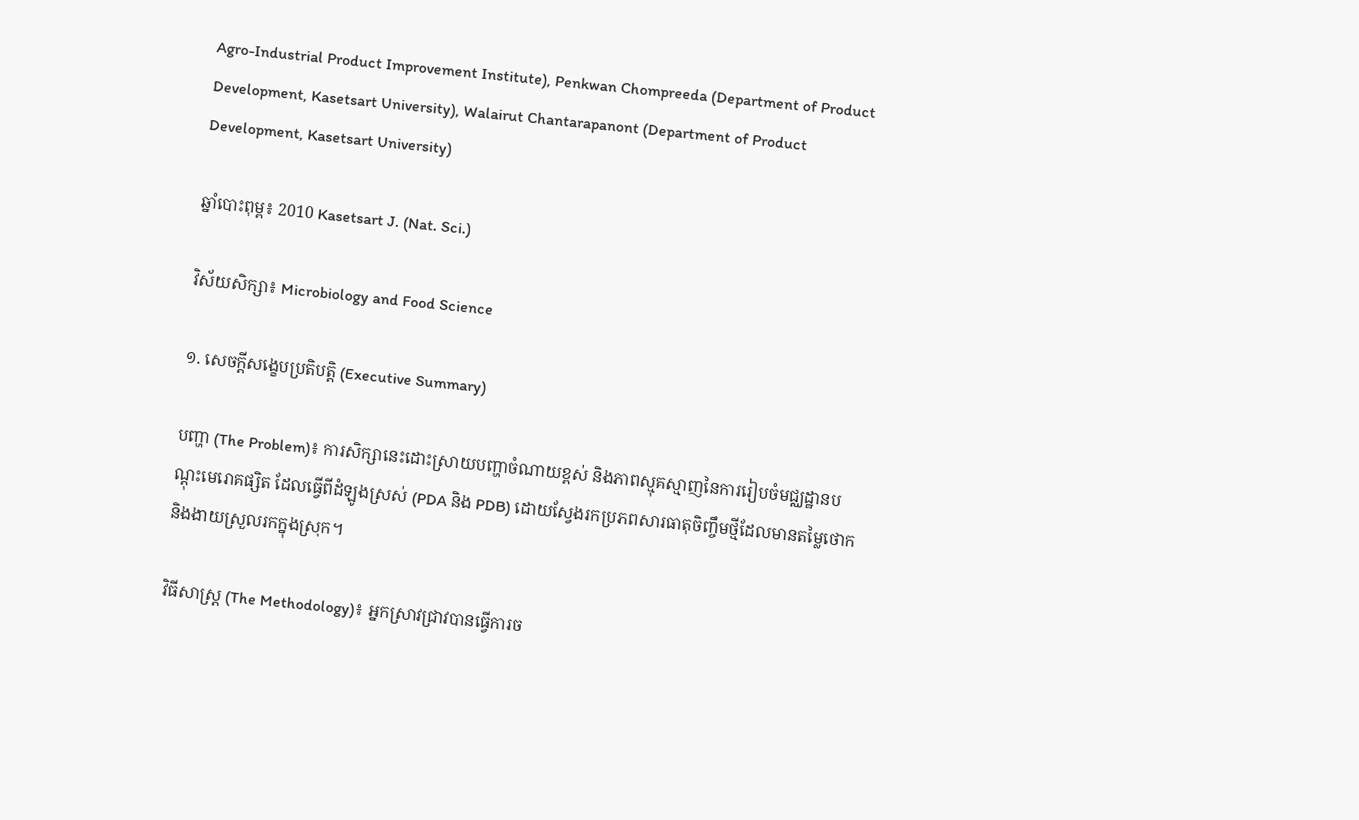Agro-Industrial Product Improvement Institute), Penkwan Chompreeda (Department of Product Development, Kasetsart University), Walairut Chantarapanont (Department of Product Development, Kasetsart University)

ឆ្នាំបោះពុម្ព៖ 2010 Kasetsart J. (Nat. Sci.)

វិស័យសិក្សា៖ Microbiology and Food Science

១. សេចក្តីសង្ខេបប្រតិបត្តិ (Executive Summary)

បញ្ហា (The Problem)៖ ការសិក្សានេះដោះស្រាយបញ្ហាចំណាយខ្ពស់ និងភាពស្មុគស្មាញនៃការរៀបចំមជ្ឈដ្ឋានបណ្ដុះមេរោគផ្សិត ដែលធ្វើពីដំឡូងស្រស់ (PDA និង PDB) ដោយស្វែងរកប្រភពសារធាតុចិញ្ចឹមថ្មីដែលមានតម្លៃថោក និងងាយស្រួលរកក្នុងស្រុក។

វិធីសាស្ត្រ (The Methodology)៖ អ្នកស្រាវជ្រាវបានធ្វើការច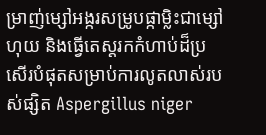ម្រាញ់ម្សៅអង្ករសម្រូបផ្កាម្លិះជាម្សៅហុយ និងធ្វើតេស្តរកកំហាប់ដ៏ប្រសើរបំផុតសម្រាប់ការលូតលាស់របស់ផ្សិត Aspergillus niger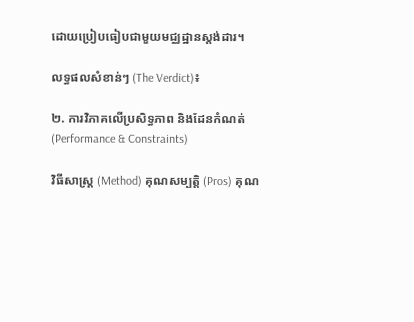ដោយប្រៀបធៀបជាមួយមជ្ឈដ្ឋានស្តង់ដារ។

លទ្ធផលសំខាន់ៗ (The Verdict)៖

២. ការវិភាគលើប្រសិទ្ធភាព និងដែនកំណត់ (Performance & Constraints)

វិធីសាស្ត្រ (Method) គុណសម្បត្តិ (Pros) គុណ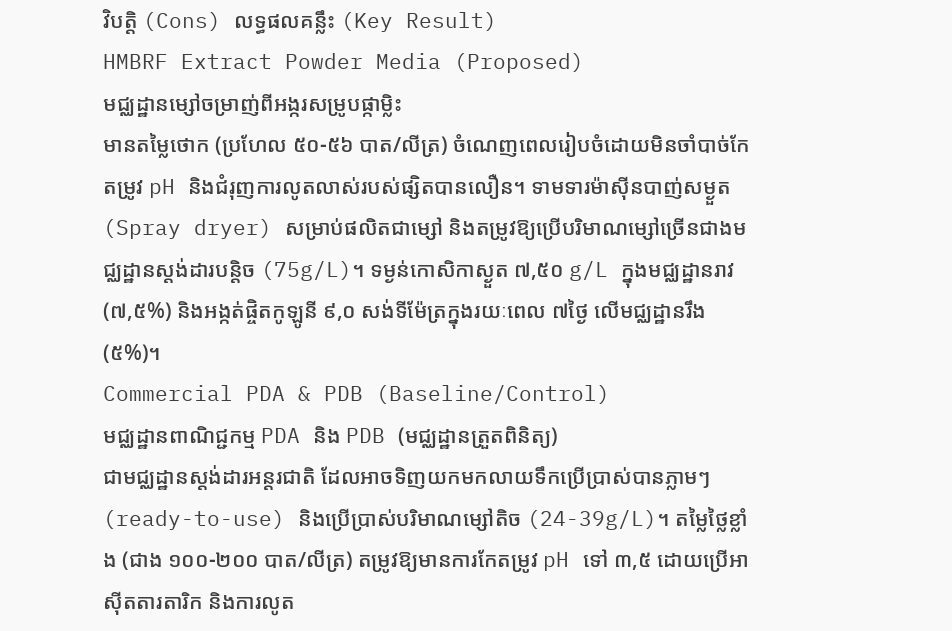វិបត្តិ (Cons) លទ្ធផលគន្លឹះ (Key Result)
HMBRF Extract Powder Media (Proposed)
មជ្ឈដ្ឋានម្សៅចម្រាញ់ពីអង្ករសម្រូបផ្កាម្លិះ
មានតម្លៃថោក (ប្រហែល ៥០-៥៦ បាត/លីត្រ) ចំណេញពេលរៀបចំដោយមិនចាំបាច់កែតម្រូវ pH និងជំរុញការលូតលាស់របស់ផ្សិតបានលឿន។ ទាមទារម៉ាស៊ីនបាញ់សម្ងួត (Spray dryer) សម្រាប់ផលិតជាម្សៅ និងតម្រូវឱ្យប្រើបរិមាណម្សៅច្រើនជាងមជ្ឈដ្ឋានស្តង់ដារបន្តិច (75g/L)។ ទម្ងន់កោសិកាស្ងួត ៧,៥០ g/L ក្នុងមជ្ឈដ្ឋានរាវ (៧,៥%) និងអង្កត់ផ្ចិតកូឡូនី ៩,០ សង់ទីម៉ែត្រក្នុងរយៈពេល ៧ថ្ងៃ លើមជ្ឈដ្ឋានរឹង (៥%)។
Commercial PDA & PDB (Baseline/Control)
មជ្ឈដ្ឋានពាណិជ្ជកម្ម PDA និង PDB (មជ្ឈដ្ឋានត្រួតពិនិត្យ)
ជាមជ្ឈដ្ឋានស្តង់ដារអន្តរជាតិ ដែលអាចទិញយកមកលាយទឹកប្រើប្រាស់បានភ្លាមៗ (ready-to-use) និងប្រើប្រាស់បរិមាណម្សៅតិច (24-39g/L)។ តម្លៃថ្លៃខ្លាំង (ជាង ១០០-២០០ បាត/លីត្រ) តម្រូវឱ្យមានការកែតម្រូវ pH ទៅ ៣,៥ ដោយប្រើអាស៊ីតតារតារិក និងការលូត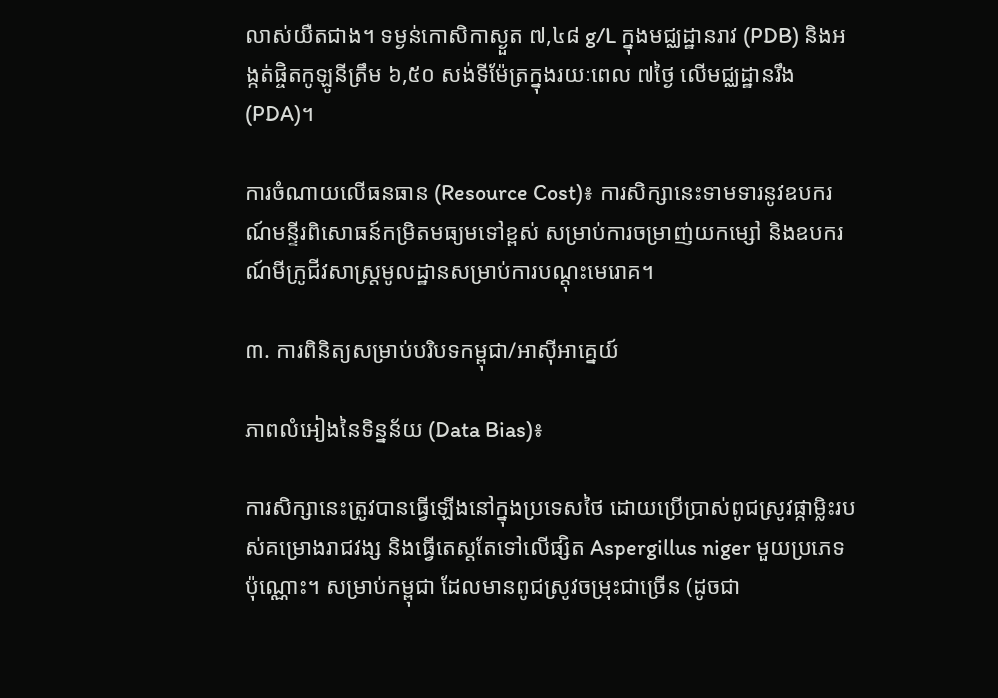លាស់យឺតជាង។ ទម្ងន់កោសិកាស្ងួត ៧,៤៨ g/L ក្នុងមជ្ឈដ្ឋានរាវ (PDB) និងអង្កត់ផ្ចិតកូឡូនីត្រឹម ៦,៥០ សង់ទីម៉ែត្រក្នុងរយៈពេល ៧ថ្ងៃ លើមជ្ឈដ្ឋានរឹង (PDA)។

ការចំណាយលើធនធាន (Resource Cost)៖ ការសិក្សានេះទាមទារនូវឧបករណ៍មន្ទីរពិសោធន៍កម្រិតមធ្យមទៅខ្ពស់ សម្រាប់ការចម្រាញ់យកម្សៅ និងឧបករណ៍មីក្រូជីវសាស្ត្រមូលដ្ឋានសម្រាប់ការបណ្ដុះមេរោគ។

៣. ការពិនិត្យសម្រាប់បរិបទកម្ពុជា/អាស៊ីអាគ្នេយ៍

ភាពលំអៀងនៃទិន្នន័យ (Data Bias)៖

ការសិក្សានេះត្រូវបានធ្វើឡើងនៅក្នុងប្រទេសថៃ ដោយប្រើប្រាស់ពូជស្រូវផ្កាម្លិះរបស់គម្រោងរាជវង្ស និងធ្វើតេស្តតែទៅលើផ្សិត Aspergillus niger មួយប្រភេទប៉ុណ្ណោះ។ សម្រាប់កម្ពុជា ដែលមានពូជស្រូវចម្រុះជាច្រើន (ដូចជា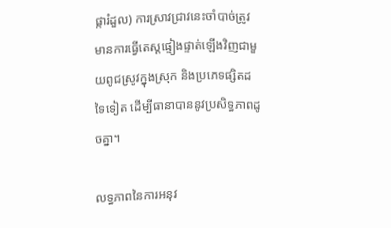ផ្ការំដួល) ការស្រាវជ្រាវនេះចាំបាច់ត្រូវមានការធ្វើតេស្តផ្ទៀងផ្ទាត់ឡើងវិញជាមួយពូជស្រូវក្នុងស្រុក និងប្រភេទផ្សិតដទៃទៀត ដើម្បីធានាបាននូវប្រសិទ្ធភាពដូចគ្នា។

លទ្ធភាពនៃការអនុវ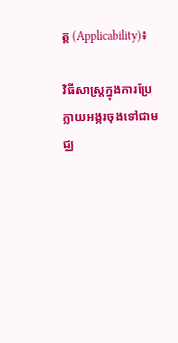ត្ត (Applicability)៖

វិធីសាស្ត្រក្នុងការប្រែក្លាយអង្ករចុងទៅជាមជ្ឈ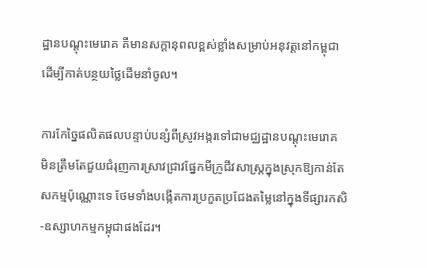ដ្ឋានបណ្ដុះមេរោគ គឺមានសក្តានុពលខ្ពស់ខ្លាំងសម្រាប់អនុវត្តនៅកម្ពុជា ដើម្បីកាត់បន្ថយថ្លៃដើមនាំចូល។

ការកែច្នៃផលិតផលបន្ទាប់បន្សំពីស្រូវអង្ករទៅជាមជ្ឈដ្ឋានបណ្ដុះមេរោគ មិនត្រឹមតែជួយជំរុញការស្រាវជ្រាវផ្នែកមីក្រូជីវសាស្ត្រក្នុងស្រុកឱ្យកាន់តែសកម្មប៉ុណ្ណោះទេ ថែមទាំងបង្កើតការប្រកួតប្រជែងតម្លៃនៅក្នុងទីផ្សារកសិ-ឧស្សាហកម្មកម្ពុជាផងដែរ។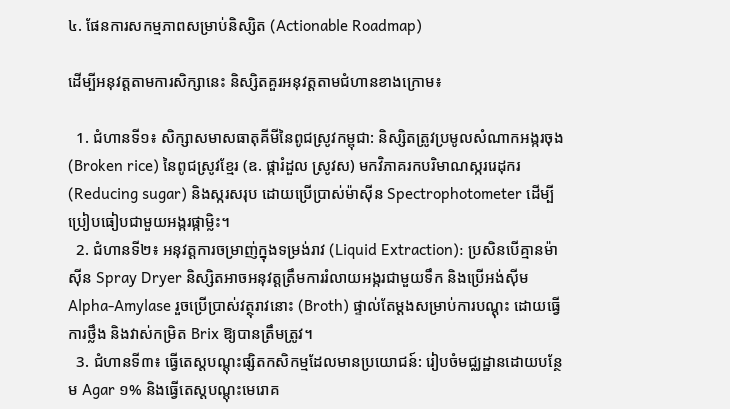៤. ផែនការសកម្មភាពសម្រាប់និស្សិត (Actionable Roadmap)

ដើម្បីអនុវត្តតាមការសិក្សានេះ និស្សិតគួរអនុវត្តតាមជំហានខាងក្រោម៖

  1. ជំហានទី១៖ សិក្សាសមាសធាតុគីមីនៃពូជស្រូវកម្ពុជា: និស្សិតត្រូវប្រមូលសំណាកអង្ករចុង (Broken rice) នៃពូជស្រូវខ្មែរ (ឧ. ផ្ការំដួល ស្រូវស) មកវិភាគរកបរិមាណស្កររេដុករ (Reducing sugar) និងស្ករសរុប ដោយប្រើប្រាស់ម៉ាស៊ីន Spectrophotometer ដើម្បីប្រៀបធៀបជាមួយអង្ករផ្កាម្លិះ។
  2. ជំហានទី២៖ អនុវត្តការចម្រាញ់ក្នុងទម្រង់រាវ (Liquid Extraction): ប្រសិនបើគ្មានម៉ាស៊ីន Spray Dryer និស្សិតអាចអនុវត្តត្រឹមការរំលាយអង្ករជាមួយទឹក និងប្រើអង់ស៊ីម Alpha-Amylase រួចប្រើប្រាស់វត្ថុរាវនោះ (Broth) ផ្ទាល់តែម្ដងសម្រាប់ការបណ្ដុះ ដោយធ្វើការថ្លឹង និងវាស់កម្រិត Brix ឱ្យបានត្រឹមត្រូវ។
  3. ជំហានទី៣៖ ធ្វើតេស្តបណ្ដុះផ្សិតកសិកម្មដែលមានប្រយោជន៍: រៀបចំមជ្ឈដ្ឋានដោយបន្ថែម Agar ១% និងធ្វើតេស្តបណ្ដុះមេរោគ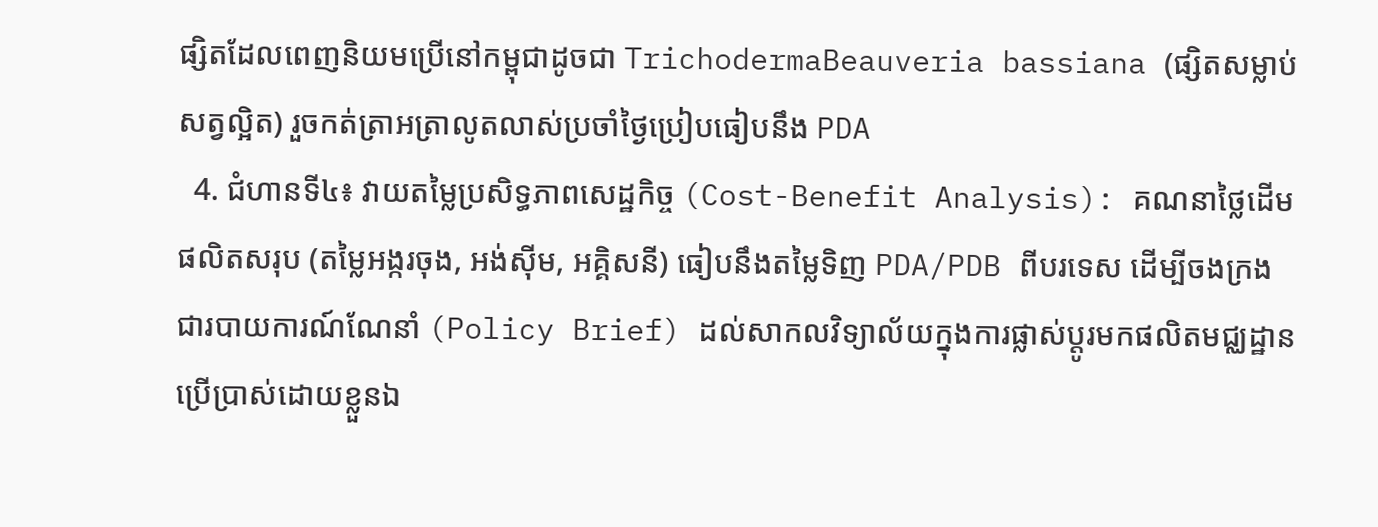ផ្សិតដែលពេញនិយមប្រើនៅកម្ពុជាដូចជា TrichodermaBeauveria bassiana (ផ្សិតសម្លាប់សត្វល្អិត) រួចកត់ត្រាអត្រាលូតលាស់ប្រចាំថ្ងៃប្រៀបធៀបនឹង PDA
  4. ជំហានទី៤៖ វាយតម្លៃប្រសិទ្ធភាពសេដ្ឋកិច្ច (Cost-Benefit Analysis): គណនាថ្លៃដើមផលិតសរុប (តម្លៃអង្ករចុង, អង់ស៊ីម, អគ្គិសនី) ធៀបនឹងតម្លៃទិញ PDA/PDB ពីបរទេស ដើម្បីចងក្រងជារបាយការណ៍ណែនាំ (Policy Brief) ដល់សាកលវិទ្យាល័យក្នុងការផ្លាស់ប្តូរមកផលិតមជ្ឈដ្ឋានប្រើប្រាស់ដោយខ្លួនឯ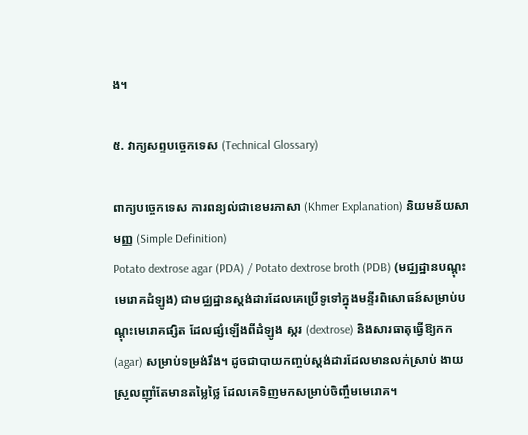ង។

៥. វាក្យសព្ទបច្ចេកទេស (Technical Glossary)

ពាក្យបច្ចេកទេស ការពន្យល់ជាខេមរភាសា (Khmer Explanation) និយមន័យសាមញ្ញ (Simple Definition)
Potato dextrose agar (PDA) / Potato dextrose broth (PDB) (មជ្ឈដ្ឋានបណ្ដុះមេរោគដំឡូង) ជាមជ្ឈដ្ឋានស្តង់ដារដែលគេប្រើទូទៅក្នុងមន្ទីរពិសោធន៍សម្រាប់បណ្ដុះមេរោគផ្សិត ដែលផ្សំឡើងពីដំឡូង ស្ករ (dextrose) និងសារធាតុធ្វើឱ្យកក (agar) សម្រាប់ទម្រង់រឹង។ ដូចជាបាយកញ្ចប់ស្តង់ដារដែលមានលក់ស្រាប់ ងាយស្រួលញ៉ាំតែមានតម្លៃថ្លៃ ដែលគេទិញមកសម្រាប់ចិញ្ចឹមមេរោគ។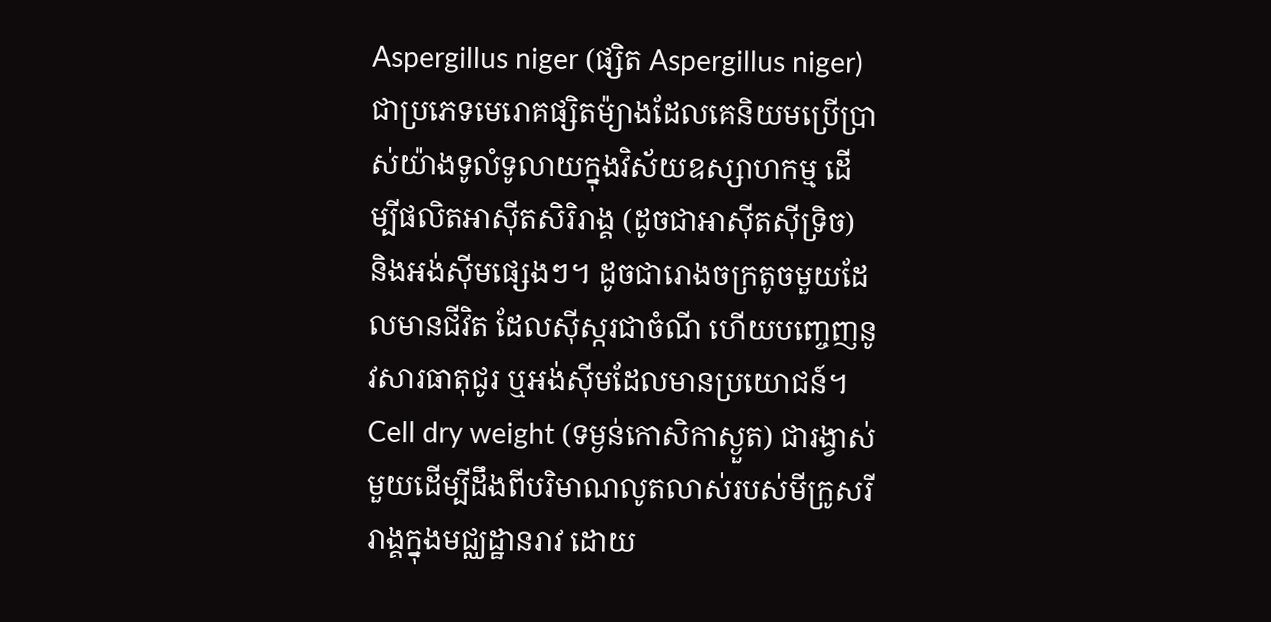Aspergillus niger (ផ្សិត Aspergillus niger) ជាប្រភេទមេរោគផ្សិតម៉្យាងដែលគេនិយមប្រើប្រាស់យ៉ាងទូលំទូលាយក្នុងវិស័យឧស្សាហកម្ម ដើម្បីផលិតអាស៊ីតសិរិរាង្គ (ដូចជាអាស៊ីតស៊ីទ្រិច) និងអង់ស៊ីមផ្សេងៗ។ ដូចជារោងចក្រតូចមួយដែលមានជីវិត ដែលស៊ីស្ករជាចំណី ហើយបញ្ចេញនូវសារធាតុជូរ ឬអង់ស៊ីមដែលមានប្រយោជន៍។
Cell dry weight (ទម្ងន់កោសិកាស្ងួត) ជារង្វាស់មួយដើម្បីដឹងពីបរិមាណលូតលាស់របស់មីក្រូសរីរាង្គក្នុងមជ្ឈដ្ឋានរាវ ដោយ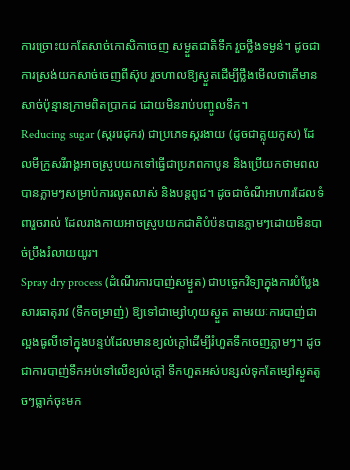ការច្រោះយកតែសាច់កោសិកាចេញ សម្ងួតជាតិទឹក រួចថ្លឹងទម្ងន់។ ដូចជាការស្រង់យកសាច់ចេញពីស៊ុប រួចហាលឱ្យស្ងួតដើម្បីថ្លឹងមើលថាតើមានសាច់ប៉ុន្មានក្រាមពិតប្រាកដ ដោយមិនរាប់បញ្ចូលទឹក។
Reducing sugar (ស្កររេដុករ) ជាប្រភេទស្ករងាយ (ដូចជាគ្លុយកូស) ដែលមីក្រូសរីរាង្គអាចស្រូបយកទៅធ្វើជាប្រភពកាបូន និងប្រើយកថាមពលបានភ្លាមៗសម្រាប់ការលូតលាស់ និងបន្តពូជ។ ដូចជាចំណីអាហារដែលទំពារួចរាល់ ដែលរាងកាយអាចស្រូបយកជាតិបំប៉នបានភ្លាមៗដោយមិនបាច់ប្រឹងរំលាយយូរ។
Spray dry process (ដំណើរការបាញ់សម្ងួត) ជាបច្ចេកវិទ្យាក្នុងការបំប្លែងសារធាតុរាវ (ទឹកចម្រាញ់) ឱ្យទៅជាម្សៅហុយស្ងួត តាមរយៈការបាញ់ជាល្អងធូលីទៅក្នុងបន្ទប់ដែលមានខ្យល់ក្ដៅដើម្បីរំហួតទឹកចេញភ្លាមៗ។ ដូចជាការបាញ់ទឹកអប់ទៅលើខ្យល់ក្ដៅ ទឹកហួតអស់បន្សល់ទុកតែម្សៅស្ងួតតូចៗធ្លាក់ចុះមក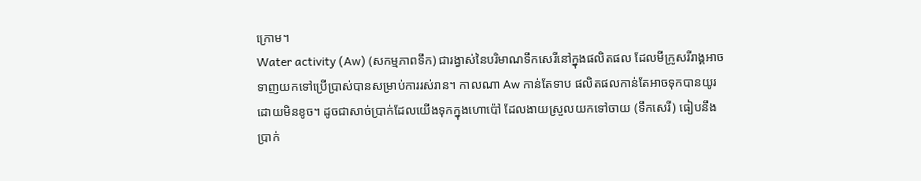ក្រោម។
Water activity (Aw) (សកម្មភាពទឹក) ជារង្វាស់នៃបរិមាណទឹកសេរីនៅក្នុងផលិតផល ដែលមីក្រូសរីរាង្គអាចទាញយកទៅប្រើប្រាស់បានសម្រាប់ការរស់រាន។ កាលណា Aw កាន់តែទាប ផលិតផលកាន់តែអាចទុកបានយូរដោយមិនខូច។ ដូចជាសាច់ប្រាក់ដែលយើងទុកក្នុងហោប៉ៅ ដែលងាយស្រួលយកទៅចាយ (ទឹកសេរី) ធៀបនឹងប្រាក់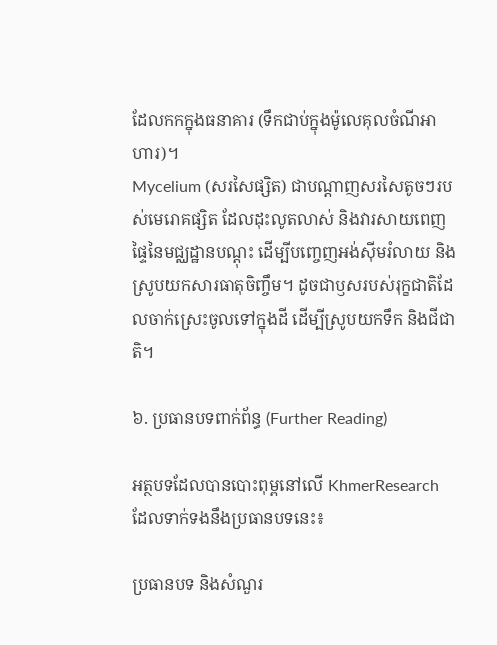ដែលកកក្នុងធនាគារ (ទឹកជាប់ក្នុងម៉ូលេគុលចំណីអាហារ)។
Mycelium (សរសៃផ្សិត) ជាបណ្តាញសរសៃតូចៗរបស់មេរោគផ្សិត ដែលដុះលូតលាស់ និងវារសាយពេញផ្ទៃនៃមជ្ឈដ្ឋានបណ្ដុះ ដើម្បីបញ្ចេញអង់ស៊ីមរំលាយ និងស្រូបយកសារធាតុចិញ្ចឹម។ ដូចជាឫសរបស់រុក្ខជាតិដែលចាក់ស្រេះចូលទៅក្នុងដី ដើម្បីស្រូបយកទឹក និងជីជាតិ។

៦. ប្រធានបទពាក់ព័ន្ធ (Further Reading)

អត្ថបទដែលបានបោះពុម្ពនៅលើ KhmerResearch ដែលទាក់ទងនឹងប្រធានបទនេះ៖

ប្រធានបទ និងសំណួរ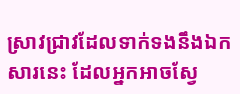ស្រាវជ្រាវដែលទាក់ទងនឹងឯកសារនេះ ដែលអ្នកអាចស្វែ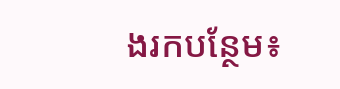ងរកបន្ថែម៖